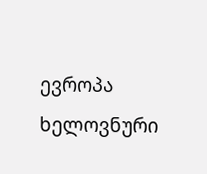ევროპა ხელოვნური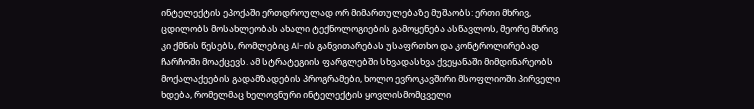ინტელექტის ეპოქაში ერთდროულად ორ მიმართულებაზე მუშაობს: ერთი მხრივ, ცდილობს მოსახლეობას ახალი ტექნოლოგიების გამოყენება ასწავლოს, მეორე მხრივ კი ქმნის წესებს, რომლებიც AI-ის განვითარებას უსაფრთხო და კონტროლირებად ჩარჩოში მოაქცევს. ამ სტრატეგიის ფარგლებში სხვადასხვა ქვეყანაში მიმდინარეობს მოქალაქეების გადამზადების პროგრამები, ხოლო ევროკავშირი მსოფლიოში პირველი ხდება, რომელმაც ხელოვნური ინტელექტის ყოვლისმომცველი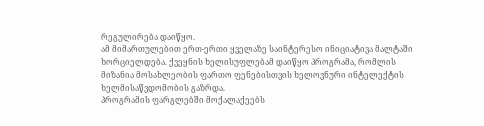რეგულირება დაიწყო.
ამ მიმართულებით ერთ-ერთი ყველაზე საინტერესო ინიციატივა მალტაში ხორციელდება. ქვეყნის ხელისუფლებამ დაიწყო პროგრამა, რომლის მიზანია მოსახლეობის ფართო ფენებისთვის ხელოვნური ინტელექტის ხელმისაწვდომობის გაზრდა.
პროგრამის ფარგლებში მოქალაქეებს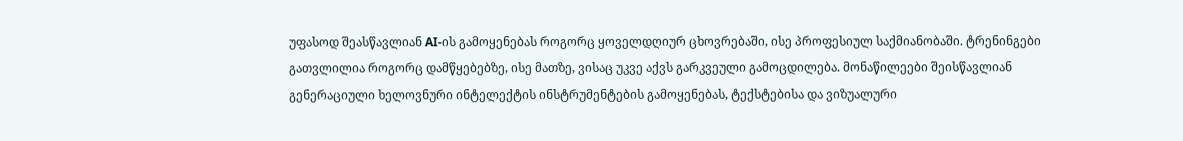უფასოდ შეასწავლიან AI-ის გამოყენებას როგორც ყოველდღიურ ცხოვრებაში, ისე პროფესიულ საქმიანობაში. ტრენინგები გათვლილია როგორც დამწყებებზე, ისე მათზე, ვისაც უკვე აქვს გარკვეული გამოცდილება. მონაწილეები შეისწავლიან გენერაციული ხელოვნური ინტელექტის ინსტრუმენტების გამოყენებას, ტექსტებისა და ვიზუალური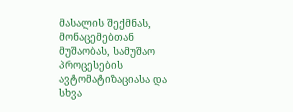მასალის შექმნას, მონაცემებთან მუშაობას, სამუშაო პროცესების ავტომატიზაციასა და სხვა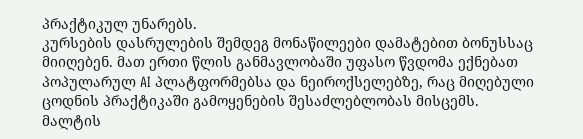პრაქტიკულ უნარებს.
კურსების დასრულების შემდეგ მონაწილეები დამატებით ბონუსსაც მიიღებენ. მათ ერთი წლის განმავლობაში უფასო წვდომა ექნებათ პოპულარულ AI პლატფორმებსა და ნეიროქსელებზე, რაც მიღებული ცოდნის პრაქტიკაში გამოყენების შესაძლებლობას მისცემს.
მალტის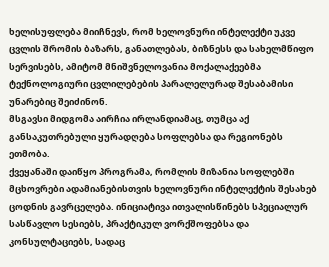ხელისუფლება მიიჩნევს, რომ ხელოვნური ინტელექტი უკვე ცვლის შრომის ბაზარს, განათლებას, ბიზნესს და სახელმწიფო სერვისებს, ამიტომ მნიშვნელოვანია მოქალაქეებმა ტექნოლოგიური ცვლილებების პარალელურად შესაბამისი უნარებიც შეიძინონ.
მსგავსი მიდგომა აირჩია ირლანდიამაც, თუმცა აქ განსაკუთრებული ყურადღება სოფლებსა და რეგიონებს ეთმობა.
ქვეყანაში დაიწყო პროგრამა, რომლის მიზანია სოფლებში მცხოვრები ადამიანებისთვის ხელოვნური ინტელექტის შესახებ ცოდნის გავრცელება. ინიციატივა ითვალისწინებს სპეციალურ სასწავლო სესიებს, პრაქტიკულ ვორქშოფებსა და კონსულტაციებს, სადაც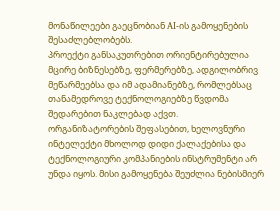მონაწილეები გაეცნობიან AI-ის გამოყენების შესაძლებლობებს.
პროექტი განსაკუთრებით ორიენტირებულია მცირე ბიზნესებზე, ფერმერებზე, ადგილობრივ მეწარმეებსა და იმ ადამიანებზე, რომლებსაც თანამედროვე ტექნოლოგიებზე წვდომა შედარებით ნაკლებად აქვთ.
ორგანიზატორების შეფასებით, ხელოვნური ინტელექტი მხოლოდ დიდი ქალაქებისა და ტექნოლოგიური კომპანიების ინსტრუმენტი არ უნდა იყოს. მისი გამოყენება შეუძლია ნებისმიერ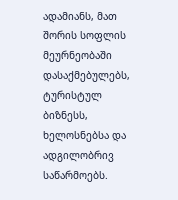ადამიანს, მათ შორის სოფლის მეურნეობაში დასაქმებულებს, ტურისტულ ბიზნესს, ხელოსნებსა და ადგილობრივ საწარმოებს.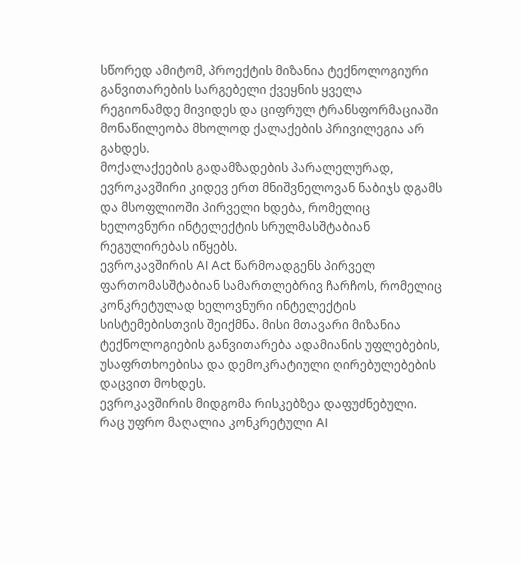სწორედ ამიტომ, პროექტის მიზანია ტექნოლოგიური განვითარების სარგებელი ქვეყნის ყველა რეგიონამდე მივიდეს და ციფრულ ტრანსფორმაციაში მონაწილეობა მხოლოდ ქალაქების პრივილეგია არ გახდეს.
მოქალაქეების გადამზადების პარალელურად, ევროკავშირი კიდევ ერთ მნიშვნელოვან ნაბიჯს დგამს და მსოფლიოში პირველი ხდება, რომელიც ხელოვნური ინტელექტის სრულმასშტაბიან რეგულირებას იწყებს.
ევროკავშირის AI Act წარმოადგენს პირველ ფართომასშტაბიან სამართლებრივ ჩარჩოს, რომელიც კონკრეტულად ხელოვნური ინტელექტის სისტემებისთვის შეიქმნა. მისი მთავარი მიზანია ტექნოლოგიების განვითარება ადამიანის უფლებების, უსაფრთხოებისა და დემოკრატიული ღირებულებების დაცვით მოხდეს.
ევროკავშირის მიდგომა რისკებზეა დაფუძნებული. რაც უფრო მაღალია კონკრეტული AI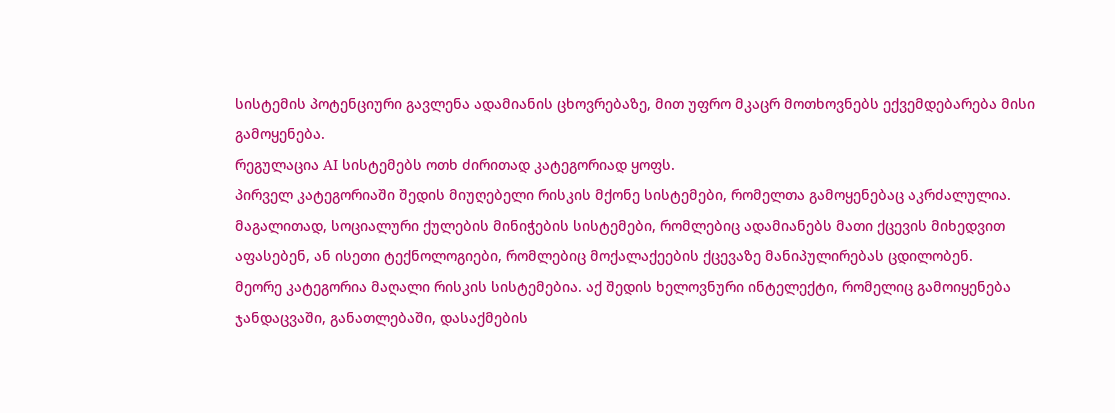სისტემის პოტენციური გავლენა ადამიანის ცხოვრებაზე, მით უფრო მკაცრ მოთხოვნებს ექვემდებარება მისი გამოყენება.
რეგულაცია AI სისტემებს ოთხ ძირითად კატეგორიად ყოფს.
პირველ კატეგორიაში შედის მიუღებელი რისკის მქონე სისტემები, რომელთა გამოყენებაც აკრძალულია. მაგალითად, სოციალური ქულების მინიჭების სისტემები, რომლებიც ადამიანებს მათი ქცევის მიხედვით აფასებენ, ან ისეთი ტექნოლოგიები, რომლებიც მოქალაქეების ქცევაზე მანიპულირებას ცდილობენ.
მეორე კატეგორია მაღალი რისკის სისტემებია. აქ შედის ხელოვნური ინტელექტი, რომელიც გამოიყენება ჯანდაცვაში, განათლებაში, დასაქმების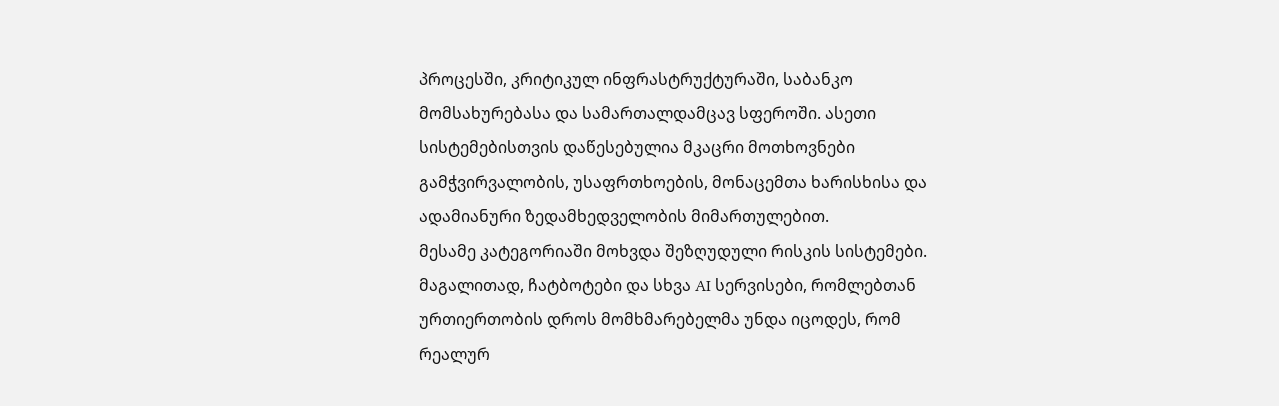პროცესში, კრიტიკულ ინფრასტრუქტურაში, საბანკო მომსახურებასა და სამართალდამცავ სფეროში. ასეთი სისტემებისთვის დაწესებულია მკაცრი მოთხოვნები გამჭვირვალობის, უსაფრთხოების, მონაცემთა ხარისხისა და ადამიანური ზედამხედველობის მიმართულებით.
მესამე კატეგორიაში მოხვდა შეზღუდული რისკის სისტემები. მაგალითად, ჩატბოტები და სხვა AI სერვისები, რომლებთან ურთიერთობის დროს მომხმარებელმა უნდა იცოდეს, რომ რეალურ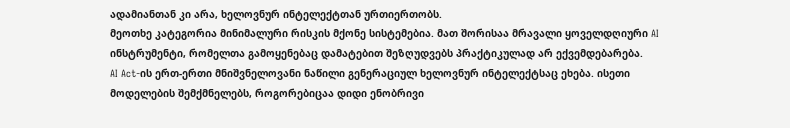ადამიანთან კი არა, ხელოვნურ ინტელექტთან ურთიერთობს.
მეოთხე კატეგორია მინიმალური რისკის მქონე სისტემებია. მათ შორისაა მრავალი ყოველდღიური AI ინსტრუმენტი, რომელთა გამოყენებაც დამატებით შეზღუდვებს პრაქტიკულად არ ექვემდებარება.
AI Act-ის ერთ-ერთი მნიშვნელოვანი ნაწილი გენერაციულ ხელოვნურ ინტელექტსაც ეხება. ისეთი მოდელების შემქმნელებს, როგორებიცაა დიდი ენობრივი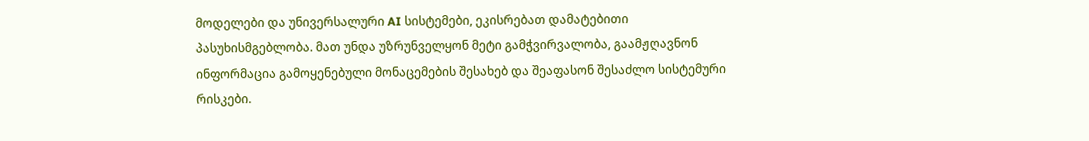მოდელები და უნივერსალური AI სისტემები, ეკისრებათ დამატებითი პასუხისმგებლობა. მათ უნდა უზრუნველყონ მეტი გამჭვირვალობა, გაამჟღავნონ ინფორმაცია გამოყენებული მონაცემების შესახებ და შეაფასონ შესაძლო სისტემური რისკები.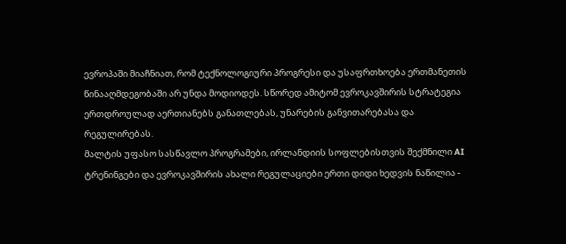ევროპაში მიაჩნიათ, რომ ტექნოლოგიური პროგრესი და უსაფრთხოება ერთმანეთის წინააღმდეგობაში არ უნდა მოდიოდეს. სწორედ ამიტომ ევროკავშირის სტრატეგია ერთდროულად აერთიანებს განათლებას, უნარების განვითარებასა და რეგულირებას.
მალტის უფასო სასწავლო პროგრამები, ირლანდიის სოფლებისთვის შექმნილი AI ტრენინგები და ევროკავშირის ახალი რეგულაციები ერთი დიდი ხედვის ნაწილია -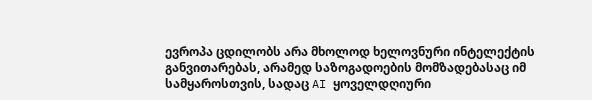ევროპა ცდილობს არა მხოლოდ ხელოვნური ინტელექტის განვითარებას, არამედ საზოგადოების მომზადებასაც იმ სამყაროსთვის, სადაც AI ყოველდღიური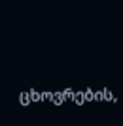ცხოვრების,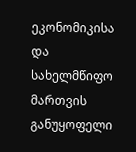ეკონომიკისა და სახელმწიფო მართვის განუყოფელი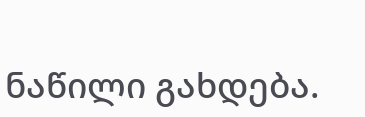ნაწილი გახდება.